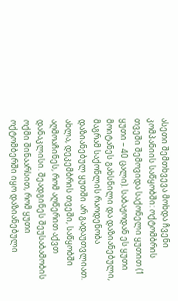ასეთი შემთხვევა მოხდა ჩვენი კომპანიის საწყობში: ოქტომბრის თვეში შემოვიდა საქონელი ყუთით (1 ყუთი – 40 ცალი). საბაჟოდან ეს ყუთი მოიტანეს გახსნილი და დაზიანებული, მაგრამ საქონლის რაოდენობა დაზიანებულ ყუთში არ გადაუთვლიათ.
ახლა, დეკემბრის თვეში, საწყობში აღმოაჩინეს, რომ აღწერით აქვთ დანაკლისი. შეადგინეს შეუსაბამობის ოქმი შინაარსით, რომ ყუთი ოქტომბერში იყო დაზიანებული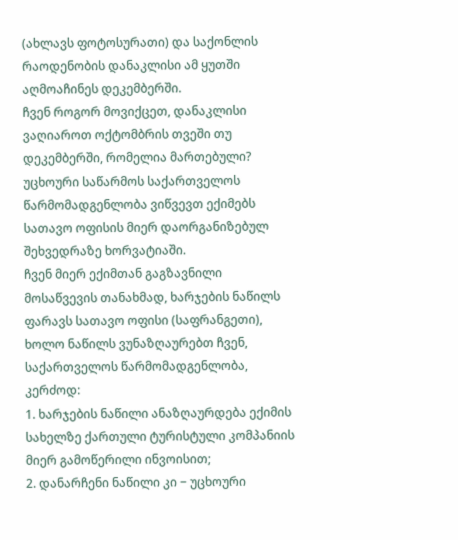(ახლავს ფოტოსურათი) და საქონლის რაოდენობის დანაკლისი ამ ყუთში აღმოაჩინეს დეკემბერში.
ჩვენ როგორ მოვიქცეთ, დანაკლისი ვაღიაროთ ოქტომბრის თვეში თუ დეკემბერში, რომელია მართებული?
უცხოური საწარმოს საქართველოს წარმომადგენლობა ვიწვევთ ექიმებს სათავო ოფისის მიერ დაორგანიზებულ შეხვედრაზე ხორვატიაში.
ჩვენ მიერ ექიმთან გაგზავნილი მოსაწვევის თანახმად, ხარჯების ნაწილს ფარავს სათავო ოფისი (საფრანგეთი), ხოლო ნაწილს ვუნაზღაურებთ ჩვენ, საქართველოს წარმომადგენლობა, კერძოდ:
1. ხარჯების ნაწილი ანაზღაურდება ექიმის სახელზე ქართული ტურისტული კომპანიის მიერ გამოწერილი ინვოისით;
2. დანარჩენი ნაწილი კი − უცხოური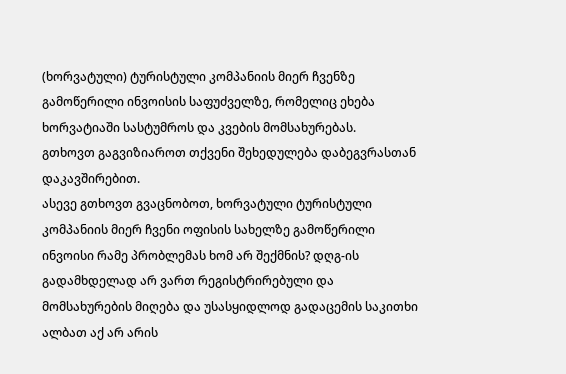(ხორვატული) ტურისტული კომპანიის მიერ ჩვენზე გამოწერილი ინვოისის საფუძველზე, რომელიც ეხება ხორვატიაში სასტუმროს და კვების მომსახურებას.
გთხოვთ გაგვიზიაროთ თქვენი შეხედულება დაბეგვრასთან დაკავშირებით.
ასევე გთხოვთ გვაცნობოთ, ხორვატული ტურისტული კომპანიის მიერ ჩვენი ოფისის სახელზე გამოწერილი ინვოისი რამე პრობლემას ხომ არ შექმნის? დღგ-ის გადამხდელად არ ვართ რეგისტრირებული და მომსახურების მიღება და უსასყიდლოდ გადაცემის საკითხი ალბათ აქ არ არის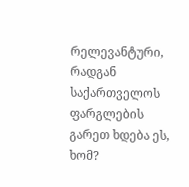რელევანტური, რადგან საქართველოს ფარგლების გარეთ ხდება ეს, ხომ?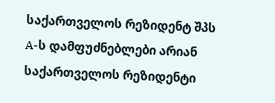საქართველოს რეზიდენტ შპს A-ს დამფუძნებლები არიან საქართველოს რეზიდენტი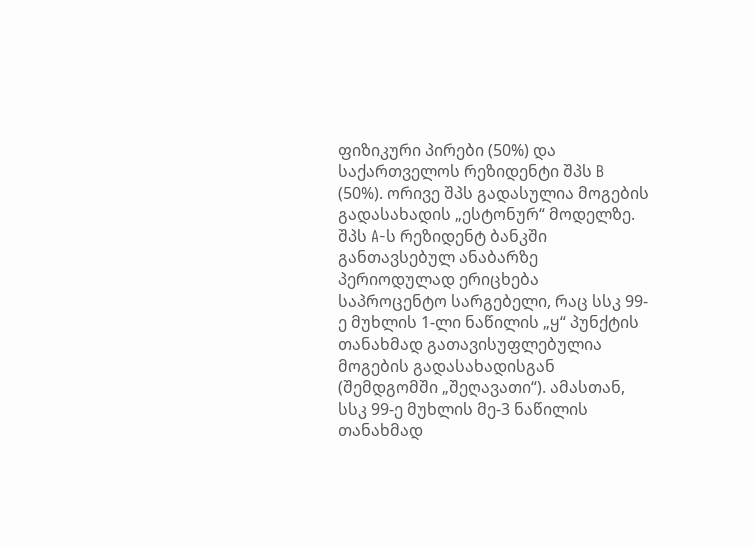ფიზიკური პირები (50%) და საქართველოს რეზიდენტი შპს B (50%). ორივე შპს გადასულია მოგების გადასახადის „ესტონურ“ მოდელზე. შპს A-ს რეზიდენტ ბანკში განთავსებულ ანაბარზე პერიოდულად ერიცხება საპროცენტო სარგებელი, რაც სსკ 99-ე მუხლის 1-ლი ნაწილის „ყ“ პუნქტის თანახმად გათავისუფლებულია მოგების გადასახადისგან (შემდგომში „შეღავათი“). ამასთან, სსკ 99-ე მუხლის მე-3 ნაწილის თანახმად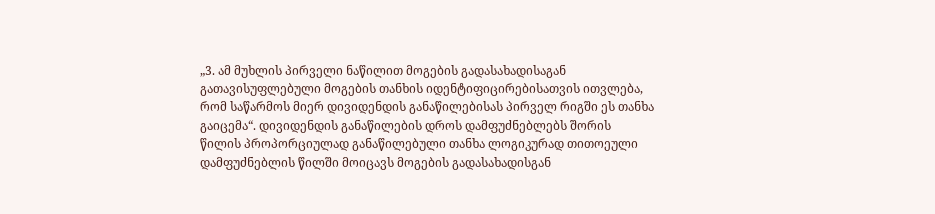„3. ამ მუხლის პირველი ნაწილით მოგების გადასახადისაგან გათავისუფლებული მოგების თანხის იდენტიფიცირებისათვის ითვლება, რომ საწარმოს მიერ დივიდენდის განაწილებისას პირველ რიგში ეს თანხა გაიცემა“. დივიდენდის განაწილების დროს დამფუძნებლებს შორის წილის პროპორციულად განაწილებული თანხა ლოგიკურად თითოეული დამფუძნებლის წილში მოიცავს მოგების გადასახადისგან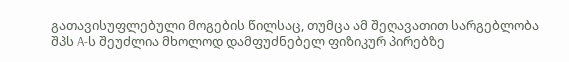გათავისუფლებული მოგების წილსაც, თუმცა ამ შეღავათით სარგებლობა შპს A-ს შეუძლია მხოლოდ დამფუძნებელ ფიზიკურ პირებზე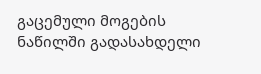გაცემული მოგების ნაწილში გადასახდელი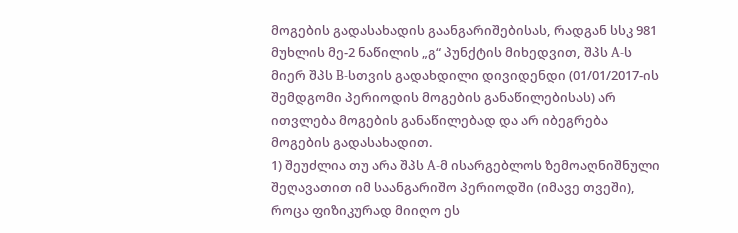მოგების გადასახადის გაანგარიშებისას, რადგან სსკ 981 მუხლის მე-2 ნაწილის „გ“ პუნქტის მიხედვით, შპს A-ს მიერ შპს B-სთვის გადახდილი დივიდენდი (01/01/2017-ის შემდგომი პერიოდის მოგების განაწილებისას) არ ითვლება მოგების განაწილებად და არ იბეგრება მოგების გადასახადით.
1) შეუძლია თუ არა შპს A-მ ისარგებლოს ზემოაღნიშნული შეღავათით იმ საანგარიშო პერიოდში (იმავე თვეში), როცა ფიზიკურად მიიღო ეს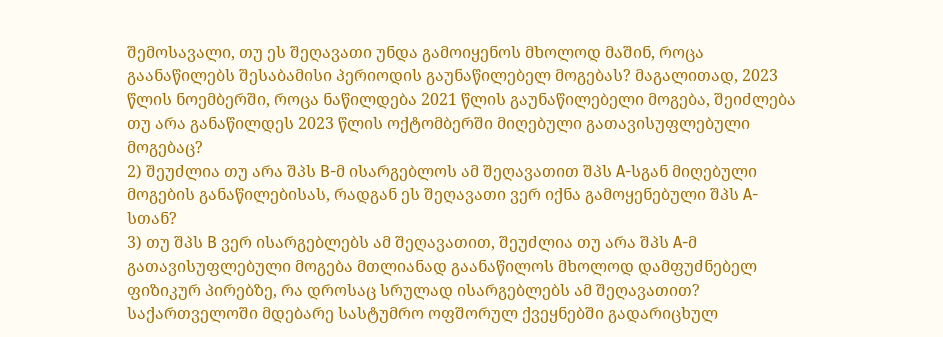შემოსავალი, თუ ეს შეღავათი უნდა გამოიყენოს მხოლოდ მაშინ, როცა გაანაწილებს შესაბამისი პერიოდის გაუნაწილებელ მოგებას? მაგალითად, 2023 წლის ნოემბერში, როცა ნაწილდება 2021 წლის გაუნაწილებელი მოგება, შეიძლება თუ არა განაწილდეს 2023 წლის ოქტომბერში მიღებული გათავისუფლებული მოგებაც?
2) შეუძლია თუ არა შპს B-მ ისარგებლოს ამ შეღავათით შპს A-სგან მიღებული მოგების განაწილებისას, რადგან ეს შეღავათი ვერ იქნა გამოყენებული შპს A-სთან?
3) თუ შპს B ვერ ისარგებლებს ამ შეღავათით, შეუძლია თუ არა შპს A-მ გათავისუფლებული მოგება მთლიანად გაანაწილოს მხოლოდ დამფუძნებელ ფიზიკურ პირებზე, რა დროსაც სრულად ისარგებლებს ამ შეღავათით?
საქართველოში მდებარე სასტუმრო ოფშორულ ქვეყნებში გადარიცხულ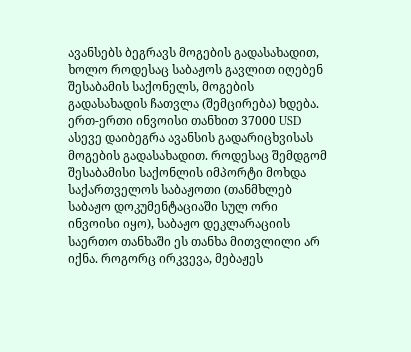ავანსებს ბეგრავს მოგების გადასახადით, ხოლო როდესაც საბაჟოს გავლით იღებენ შესაბამის საქონელს, მოგების გადასახადის ჩათვლა (შემცირება) ხდება.
ერთ-ერთი ინვოისი თანხით 37000 USD ასევე დაიბეგრა ავანსის გადარიცხვისას მოგების გადასახადით. როდესაც შემდგომ შესაბამისი საქონლის იმპორტი მოხდა საქართველოს საბაჟოთი (თანმხლებ საბაჟო დოკუმენტაციაში სულ ორი ინვოისი იყო), საბაჟო დეკლარაციის საერთო თანხაში ეს თანხა მითვლილი არ იქნა. როგორც ირკვევა, მებაჟეს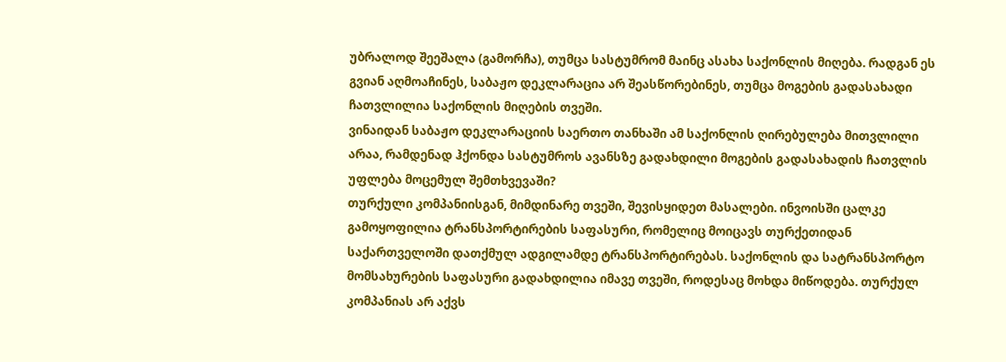უბრალოდ შეეშალა (გამორჩა), თუმცა სასტუმრომ მაინც ასახა საქონლის მიღება. რადგან ეს გვიან აღმოაჩინეს, საბაჟო დეკლარაცია არ შეასწორებინეს, თუმცა მოგების გადასახადი ჩათვლილია საქონლის მიღების თვეში.
ვინაიდან საბაჟო დეკლარაციის საერთო თანხაში ამ საქონლის ღირებულება მითვლილი არაა, რამდენად ჰქონდა სასტუმროს ავანსზე გადახდილი მოგების გადასახადის ჩათვლის უფლება მოცემულ შემთხვევაში?
თურქული კომპანიისგან, მიმდინარე თვეში, შევისყიდეთ მასალები. ინვოისში ცალკე გამოყოფილია ტრანსპორტირების საფასური, რომელიც მოიცავს თურქეთიდან საქართველოში დათქმულ ადგილამდე ტრანსპორტირებას. საქონლის და სატრანსპორტო მომსახურების საფასური გადახდილია იმავე თვეში, როდესაც მოხდა მიწოდება. თურქულ კომპანიას არ აქვს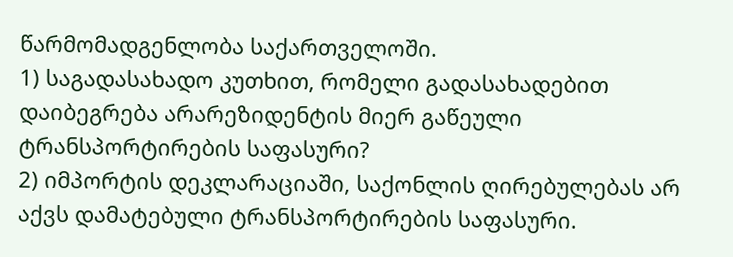წარმომადგენლობა საქართველოში.
1) საგადასახადო კუთხით, რომელი გადასახადებით დაიბეგრება არარეზიდენტის მიერ გაწეული ტრანსპორტირების საფასური?
2) იმპორტის დეკლარაციაში, საქონლის ღირებულებას არ აქვს დამატებული ტრანსპორტირების საფასური.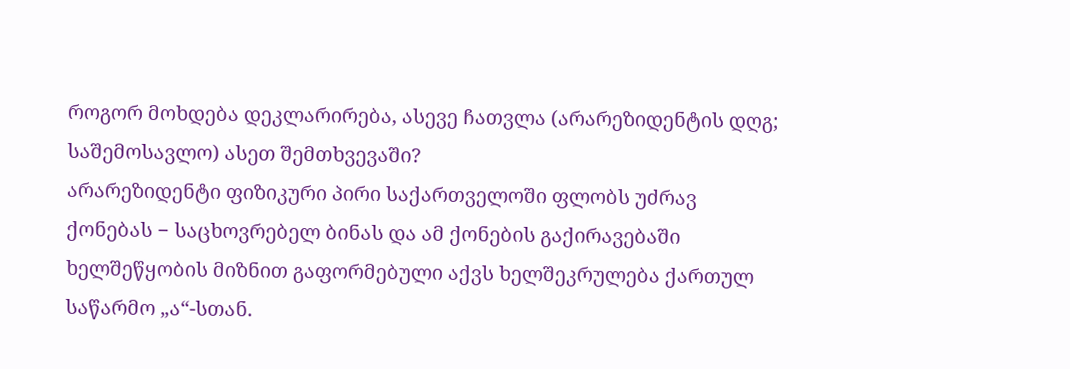როგორ მოხდება დეკლარირება, ასევე ჩათვლა (არარეზიდენტის დღგ; საშემოსავლო) ასეთ შემთხვევაში?
არარეზიდენტი ფიზიკური პირი საქართველოში ფლობს უძრავ ქონებას − საცხოვრებელ ბინას და ამ ქონების გაქირავებაში ხელშეწყობის მიზნით გაფორმებული აქვს ხელშეკრულება ქართულ საწარმო „ა“-სთან.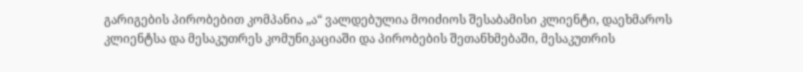გარიგების პირობებით კომპანია „ა“ ვალდებულია მოიძიოს შესაბამისი კლიენტი, დაეხმაროს კლიენტსა და მესაკუთრეს კომუნიკაციაში და პირობების შეთანხმებაში, მესაკუთრის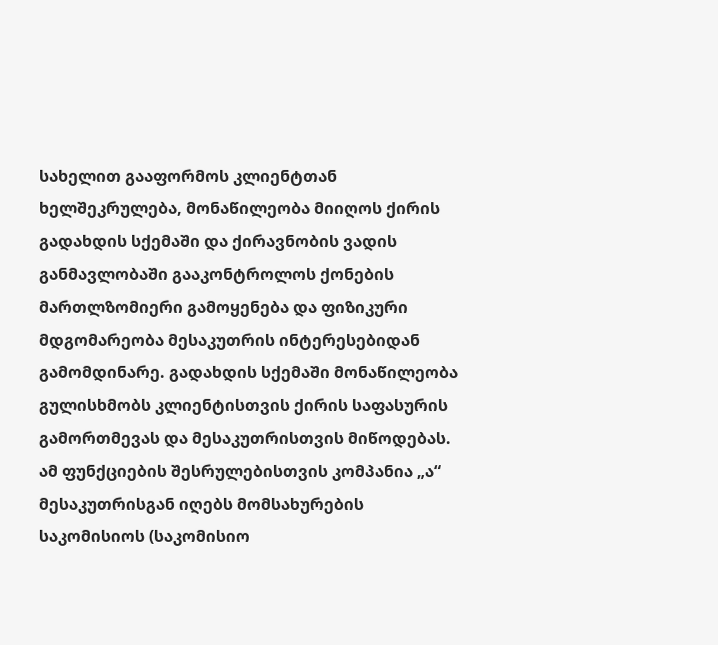სახელით გააფორმოს კლიენტთან ხელშეკრულება, მონაწილეობა მიიღოს ქირის გადახდის სქემაში და ქირავნობის ვადის განმავლობაში გააკონტროლოს ქონების მართლზომიერი გამოყენება და ფიზიკური მდგომარეობა მესაკუთრის ინტერესებიდან გამომდინარე. გადახდის სქემაში მონაწილეობა გულისხმობს კლიენტისთვის ქირის საფასურის გამორთმევას და მესაკუთრისთვის მიწოდებას. ამ ფუნქციების შესრულებისთვის კომპანია „ა“ მესაკუთრისგან იღებს მომსახურების საკომისიოს (საკომისიო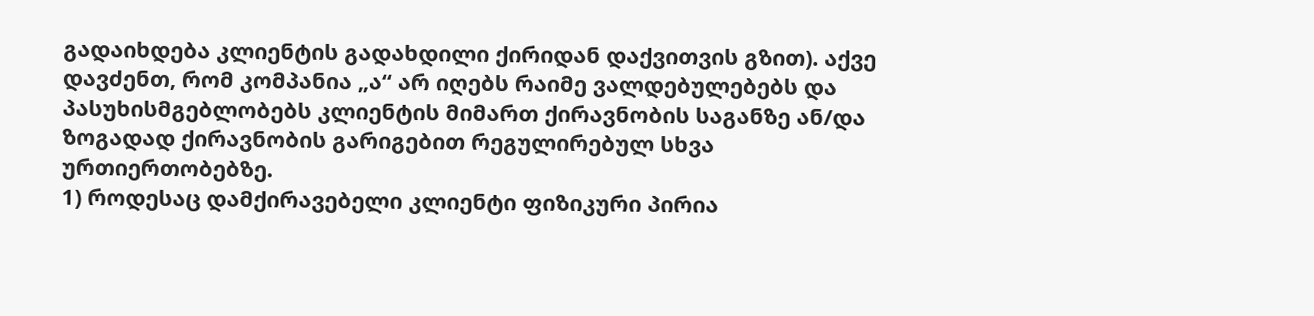გადაიხდება კლიენტის გადახდილი ქირიდან დაქვითვის გზით). აქვე დავძენთ, რომ კომპანია „ა“ არ იღებს რაიმე ვალდებულებებს და პასუხისმგებლობებს კლიენტის მიმართ ქირავნობის საგანზე ან/და ზოგადად ქირავნობის გარიგებით რეგულირებულ სხვა ურთიერთობებზე.
1) როდესაც დამქირავებელი კლიენტი ფიზიკური პირია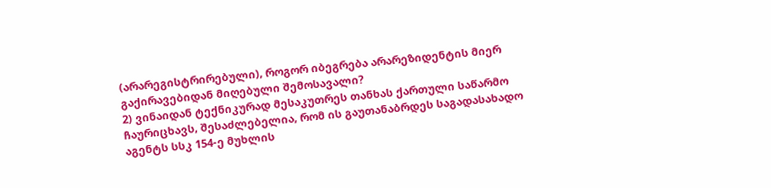(არარეგისტრირებული), როგორ იბეგრება არარეზიდენტის მიერ გაქირავებიდან მიღებული შემოსავალი?
2) ვინაიდან ტექნიკურად მესაკუთრეს თანხას ქართული საწარმო ჩაურიცხავს, შესაძლებელია, რომ ის გაუთანაბრდეს საგადასახადო აგენტს სსკ 154-ე მუხლის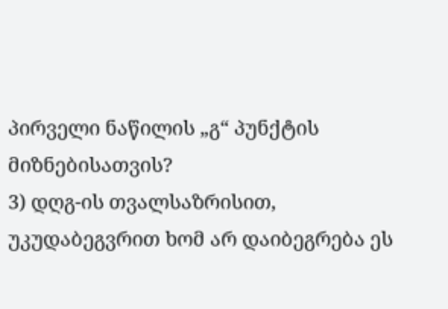პირველი ნაწილის „გ“ პუნქტის მიზნებისათვის?
3) დღგ-ის თვალსაზრისით, უკუდაბეგვრით ხომ არ დაიბეგრება ეს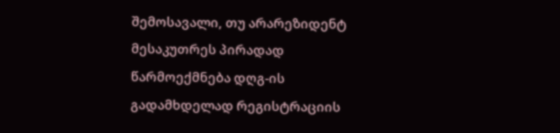შემოსავალი, თუ არარეზიდენტ მესაკუთრეს პირადად წარმოექმნება დღგ-ის გადამხდელად რეგისტრაციის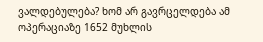ვალდებულება? ხომ არ გავრცელდება ამ ოპერაციაზე 1652 მუხლის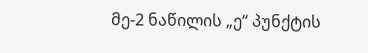მე-2 ნაწილის „ე“ პუნქტის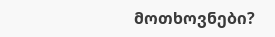მოთხოვნები?